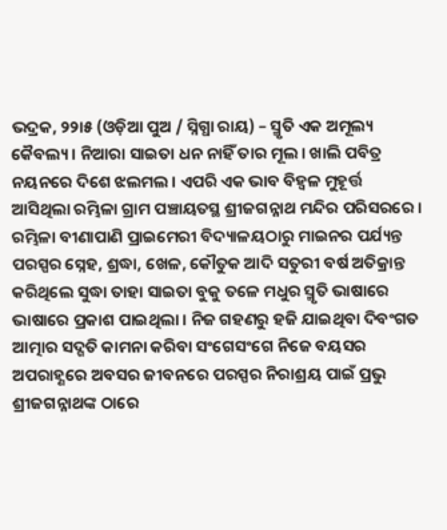ଭଦ୍ରକ, ୨୨ା୫ (ଓଡ଼ିଆ ପୁଅ / ସ୍ନିଗ୍ଧା ରାୟ) – ସ୍ମୃତି ଏକ ଅମୂଲ୍ୟ କୈବଲ୍ୟ । ନିଆରା ସାଇତା ଧନ ନାହିଁ ତାର ମୂଲ । ଖାଲି ପବିତ୍ର ନୟନରେ ଦିଶେ ଝଲମଲ । ଏପରି ଏକ ଭାବ ବିହ୍ୱଳ ମୁହୂର୍ତ୍ତ ଆସିଥିଲା ରମ୍ଭିଳା ଗ୍ରାମ ପଞ୍ଚାୟତସ୍ଥ ଶ୍ରୀଜଗନ୍ନାଥ ମନ୍ଦିର ପରିସରରେ । ରମ୍ଭିଳା ବୀଣାପାଣି ପ୍ରାଇମେରୀ ବିଦ୍ୟାଳୟଠାରୁ ମାଇନର ପର୍ଯ୍ୟନ୍ତ ପରସ୍ପର ସ୍ନେହ, ଶ୍ରଦ୍ଧା, ଖେଳ, କୌତୁକ ଆଦି ସତୁରୀ ବର୍ଷ ଅତିକ୍ରାନ୍ତ କରିଥିଲେ ସୁଦ୍ଧା ତାହା ସାଇତା ବୁକୁ ତଳେ ମଧୁର ସ୍ମୃତି ଭାଷାରେ ଭାଷାରେ ପ୍ରକାଶ ପାଇଥିଲା । ନିଜ ଗହଣରୁ ହଜି ଯାଇଥିବା ଦିବଂଗତ ଆତ୍ମାର ସଦ୍ଗତି କାମନା କରିବା ସଂଗେସଂଗେ ନିଜେ ବୟସର ଅପରାହ୍ଣରେ ଅବସର ଜୀବନରେ ପରସ୍ପର ନିରାଶ୍ରୟ ପାଇଁ ପ୍ରଭୁ ଶ୍ରୀଜଗନ୍ନାଥଙ୍କ ଠାରେ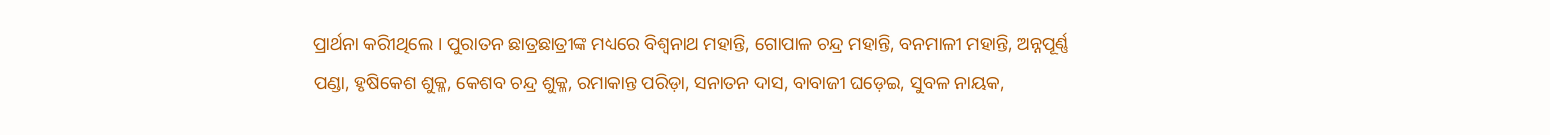ପ୍ରାର୍ଥନା କରିୀଥିଲେ । ପୁରାତନ ଛାତ୍ରଛାତ୍ରୀଙ୍କ ମଧ୍ୟରେ ବିଶ୍ୱନାଥ ମହାନ୍ତି, ଗୋପାଳ ଚନ୍ଦ୍ର ମହାନ୍ତି, ବନମାଳୀ ମହାନ୍ତି, ଅନ୍ନପୂର୍ଣ୍ଣ ପଣ୍ଡା, ହୃଷିକେଶ ଶୁକ୍ଳ, କେଶବ ଚନ୍ଦ୍ର ଶୁକ୍ଳ, ରମାକାନ୍ତ ପରିଡ଼ା, ସନାତନ ଦାସ, ବାବାଜୀ ଘଡ଼େଇ, ସୁବଳ ନାୟକ,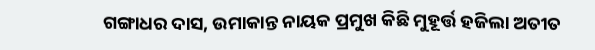ଗଙ୍ଗାଧର ଦାସ, ଉମାକାନ୍ତ ନାୟକ ପ୍ରମୁଖ କିଛି ମୁହୂର୍ତ୍ତ ହଜିଲା ଅତୀତ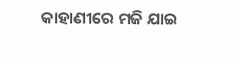କାହାଣୀରେ ମଜି ଯାଇ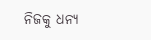ନିଜକୁ ଧନ୍ୟ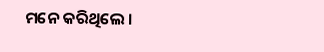ମନେ କରିଥିଲେ ।